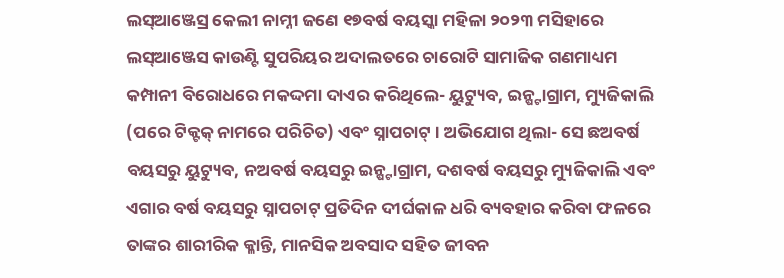ଲସ୍ଆଞ୍ଜେସ୍ର କେଲୀ ନାମ୍ନୀ ଜଣେ ୧୭ବର୍ଷ ବୟସ୍କା ମହିଳା ୨୦୨୩ ମସିହାରେ ଲସ୍ଆଞ୍ଜେସ କାଉଣ୍ଟି ସୁପରିୟର ଅଦାଲତରେ ଚାରୋଟି ସାମାଜିକ ଗଣମାଧ୍ୟମ କମ୍ପାନୀ ବିରୋଧରେ ମକଦ୍ଦମା ଦାଏର କରିଥିଲେ- ୟୁଟ୍ୟୁବ, ଇନ୍ଷ୍ଟାଗ୍ରାମ, ମ୍ୟୁଜିକାଲି (ପରେ ଟିକ୍ଟକ୍ ନାମରେ ପରିଚିତ) ଏବଂ ସ୍ନାପଚାଟ୍ । ଅଭିଯୋଗ ଥିଲା- ସେ ଛଅବର୍ଷ ବୟସରୁ ୟୁଟ୍ୟୁବ, ନଅବର୍ଷ ବୟସରୁ ଇନ୍ଷ୍ଟାଗ୍ରାମ, ଦଶବର୍ଷ ବୟସରୁ ମ୍ୟୁଜିକାଲି ଏବଂ ଏଗାର ବର୍ଷ ବୟସରୁ ସ୍ନାପଚାଟ୍ ପ୍ରତିଦିନ ଦୀର୍ଘକାଳ ଧରି ବ୍ୟବହାର କରିବା ଫଳରେ ତାଙ୍କର ଶାରୀରିକ କ୍ଳାନ୍ତି, ମାନସିକ ଅବସାଦ ସହିତ ଜୀବନ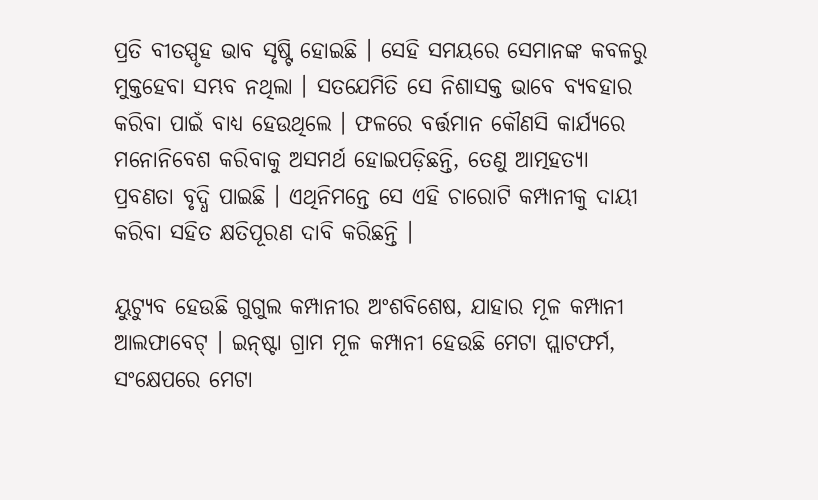ପ୍ରତି ବୀତସ୍ପୃହ ଭାବ ସୃଷ୍ଟି ହୋଇଛି । ସେହି ସମୟରେ ସେମାନଙ୍କ କବଳରୁ ମୁକ୍ତହେବା ସମ୍ଭବ ନଥିଲା । ସତଯେମିତି ସେ ନିଶାସକ୍ତ ଭାବେ ବ୍ୟବହାର କରିବା ପାଇଁ ବାଧ୍ୟ ହେଉଥିଲେ । ଫଳରେ ବର୍ତ୍ତମାନ କୌଣସି କାର୍ଯ୍ୟରେ ମନୋନିବେଶ କରିବାକୁ ଅସମର୍ଥ ହୋଇପଡ଼ିଛନ୍ତି, ତେଣୁ ଆତ୍ମହତ୍ୟା ପ୍ରବଣତା ବୃଦ୍ଧି ପାଇଛି । ଏଥିନିମନ୍ତେ ସେ ଏହି ଚାରୋଟି କମ୍ପାନୀକୁ ଦାୟୀ କରିବା ସହିତ କ୍ଷତିପୂରଣ ଦାବି କରିଛନ୍ତି ।

ୟୁଟ୍ୟୁବ ହେଉଛି ଗୁଗୁଲ କମ୍ପାନୀର ଅଂଶବିଶେଷ, ଯାହାର ମୂଳ କମ୍ପାନୀ ଆଲଫାବେଟ୍ । ଇନ୍‌ଷ୍ଟା ଗ୍ରାମ ମୂଳ କମ୍ପାନୀ ହେଉଛି ମେଟା ପ୍ଲାଟଫର୍ମ, ସଂକ୍ଷେପରେ ମେଟା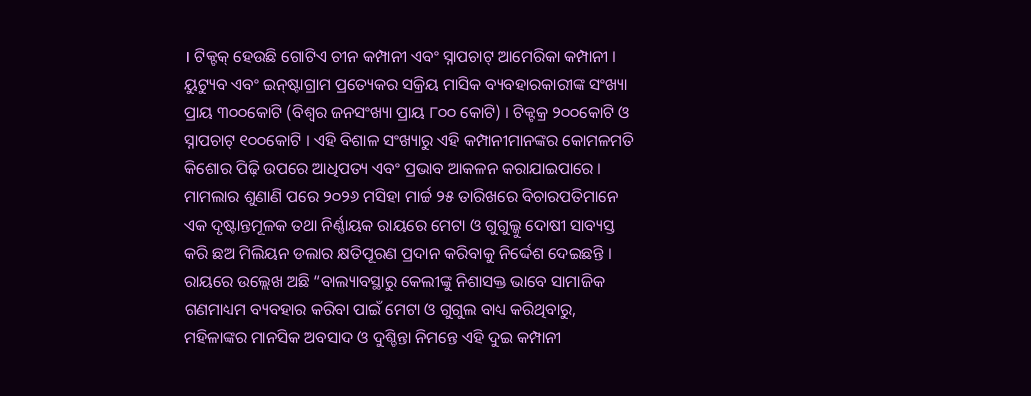। ଟିକ୍ଟକ୍ ହେଉଛି ଗୋଟିଏ ଚୀନ କମ୍ପାନୀ ଏବଂ ସ୍ନାପଚାଟ୍ ଆମେରିକା କମ୍ପାନୀ । ୟୁଟ୍ୟୁବ ଏବଂ ଇନ୍‌ଷ୍ଟାଗ୍ରାମ ପ୍ରତ୍ୟେକର ସକ୍ରିୟ ମାସିକ ବ୍ୟବହାରକାରୀଙ୍କ ସଂଖ୍ୟା ପ୍ରାୟ ୩୦୦କୋଟି (ବିଶ୍ୱର ଜନସଂଖ୍ୟା ପ୍ରାୟ ୮୦୦ କୋଟି) । ଟିକ୍ଟକ୍ର ୨୦୦କୋଟି ଓ ସ୍ନାପଚାଟ୍ ୧୦୦କୋଟି । ଏହି ବିଶାଳ ସଂଖ୍ୟାରୁ ଏହି କମ୍ପାନୀମାନଙ୍କର କୋମଳମତି କିଶୋର ପିଢ଼ି ଉପରେ ଆଧିପତ୍ୟ ଏବଂ ପ୍ରଭାବ ଆକଳନ କରାଯାଇପାରେ । ମାମଲାର ଶୁଣାଣି ପରେ ୨୦୨୬ ମସିହା ମାର୍ଚ୍ଚ ୨୫ ତାରିଖରେ ବିଚାରପତିମାନେ ଏକ ଦୃଷ୍ଟାନ୍ତମୂଳକ ତଥା ନିର୍ଣ୍ଣାୟକ ରାୟରେ ମେଟା ଓ ଗୁଗୁଲ୍କୁ ଦୋଷୀ ସାବ୍ୟସ୍ତ କରି ଛଅ ମିଲିୟନ ଡଲାର କ୍ଷତିପୂରଣ ପ୍ରଦାନ କରିବାକୁ ନିର୍ଦ୍ଦେଶ ଦେଇଛନ୍ତି । ରାୟରେ ଉଲ୍ଲେଖ ଅଛି “ବାଲ୍ୟାବସ୍ଥାରୁ କେଲୀଙ୍କୁ ନିଶାସକ୍ତ ଭାବେ ସାମାଜିକ ଗଣମାଧ୍ୟମ ବ୍ୟବହାର କରିବା ପାଇଁ ମେଟା ଓ ଗୁଗୁଲ ବାଧ୍ୟ କରିଥିବାରୁ, ମହିଳାଙ୍କର ମାନସିକ ଅବସାଦ ଓ ଦୁଶ୍ଚିନ୍ତା ନିମନ୍ତେ ଏହି ଦୁଇ କମ୍ପାନୀ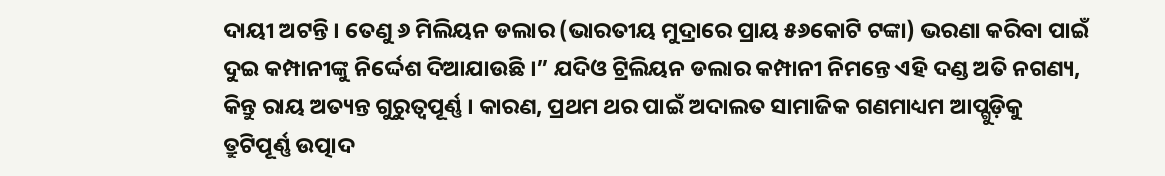ଦାୟୀ ଅଟନ୍ତି । ତେଣୁ ୬ ମିଲିୟନ ଡଲାର (ଭାରତୀୟ ମୁଦ୍ରାରେ ପ୍ରାୟ ୫୬କୋଟି ଟଙ୍କା) ଭରଣା କରିବା ପାଇଁ ଦୁଇ କମ୍ପାନୀଙ୍କୁ ନିର୍ଦ୍ଦେଶ ଦିଆଯାଉଛି ।” ଯଦିଓ ଟ୍ରିଲିୟନ ଡଲାର କମ୍ପାନୀ ନିମନ୍ତେ ଏହି ଦଣ୍ଡ ଅତି ନଗଣ୍ୟ, କିନ୍ତୁ ରାୟ ଅତ୍ୟନ୍ତ ଗୁରୁତ୍ୱପୂର୍ଣ୍ଣ । କାରଣ, ପ୍ରଥମ ଥର ପାଇଁ ଅଦାଲତ ସାମାଜିକ ଗଣମାଧ୍ୟମ ଆପ୍ଗୁଡ଼ିକୁ ତ୍ରୁଟିପୂର୍ଣ୍ଣ ଉତ୍ପାଦ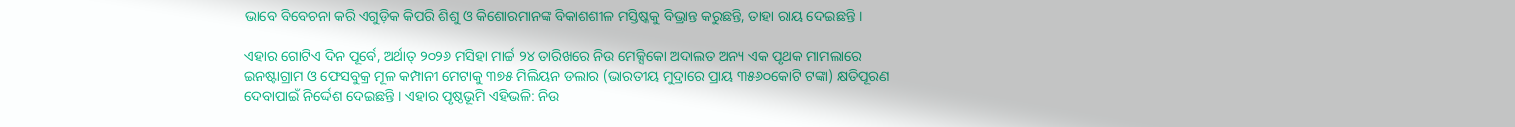ଭାବେ ବିବେଚନା କରି ଏଗୁଡ଼ିକ କିପରି ଶିଶୁ ଓ କିଶୋରମାନଙ୍କ ବିକାଶଶୀଳ ମସ୍ତିଷ୍କକୁ ବିଭ୍ରାନ୍ତ କରୁଛନ୍ତି, ତାହା ରାୟ ଦେଇଛନ୍ତି ।

ଏହାର ଗୋଟିଏ ଦିନ ପୂର୍ବେ, ଅର୍ଥାତ୍ ୨୦୨୬ ମସିହା ମାର୍ଚ୍ଚ ୨୪ ତାରିଖରେ ନିଉ ମେକ୍ସିକୋ ଅଦାଲତ ଅନ୍ୟ ଏକ ପୃଥକ ମାମଲାରେ ଇନଷ୍ଟାଗ୍ରାମ ଓ ଫେସବୁକ୍ର ମୂଳ କମ୍ପାନୀ ମେଟାକୁ ୩୭୫ ମିଲିୟନ ଡଲାର (ଭାରତୀୟ ମୁଦ୍ରାରେ ପ୍ରାୟ ୩୫୬୦କୋଟି ଟଙ୍କା) କ୍ଷତିପୂରଣ ଦେବାପାଇଁ ନିର୍ଦ୍ଦେଶ ଦେଇଛନ୍ତି । ଏହାର ପୃଷ୍ଠଭୂମି ଏହିଭଳି: ନିଉ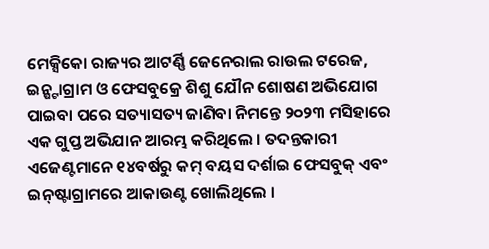ମେକ୍ସିକୋ ରାଜ୍ୟର ଆଟର୍ଣ୍ଣି ଜେନେରାଲ ରାଉଲ ଟରେଜ, ଇନ୍ଷ୍ଟାଗ୍ରାମ ଓ ଫେସବୁକ୍ରେ ଶିଶୁ ଯୌନ ଶୋଷଣ ଅଭିଯୋଗ ପାଇବା ପରେ ସତ୍ୟାସତ୍ୟ ଜାଣିବା ନିମନ୍ତେ ୨୦୨୩ ମସିହାରେ ଏକ ଗୁପ୍ତ ଅଭିଯାନ ଆରମ୍ଭ କରିଥିଲେ । ତଦନ୍ତକାରୀ ଏଜେଣ୍ଟମାନେ ୧୪ବର୍ଷରୁ କମ୍ ବୟସ ଦର୍ଶାଇ ଫେସବୁକ୍ ଏବଂ ଇନ୍‌ଷ୍ଟାଗ୍ରାମରେ ଆକାଉଣ୍ଟ ଖୋଲିଥିଲେ ।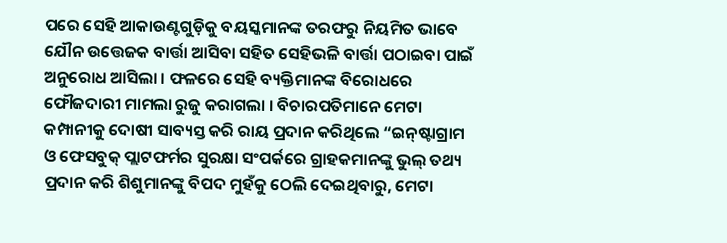ପରେ ସେହି ଆକାଉଣ୍ଟଗୁଡ଼ିକୁ ବୟସ୍କମାନଙ୍କ ତରଫରୁ ନିୟମିତ ଭାବେ ଯୌନ ଉତ୍ତେଜକ ବାର୍ତ୍ତା ଆସିବା ସହିତ ସେହିଭଳି ବାର୍ତ୍ତା ପଠାଇବା ପାଇଁ ଅନୁରୋଧ ଆସିଲା । ଫଳରେ ସେହି ବ୍ୟକ୍ତିମାନଙ୍କ ବିରୋଧରେ ଫୌଜଦାରୀ ମାମଲା ରୁଜୁ କରାଗଲା । ବିଚାରପତିମାନେ ମେଟା କମ୍ପାନୀକୁ ଦୋଷୀ ସାବ୍ୟସ୍ତ କରି ରାୟ ପ୍ରଦାନ କରିଥିଲେ “ଇନ୍‌ଷ୍ଟାଗ୍ରାମ ଓ ଫେସବୁକ୍ ପ୍ଲାଟଫର୍ମର ସୁରକ୍ଷା ସଂପର୍କରେ ଗ୍ରାହକମାନଙ୍କୁ ଭୁଲ୍ ତଥ୍ୟ ପ୍ରଦାନ କରି ଶିଶୁମାନଙ୍କୁ ବିପଦ ମୁହଁକୁ ଠେଲି ଦେଇଥିବାରୁ, ମେଟା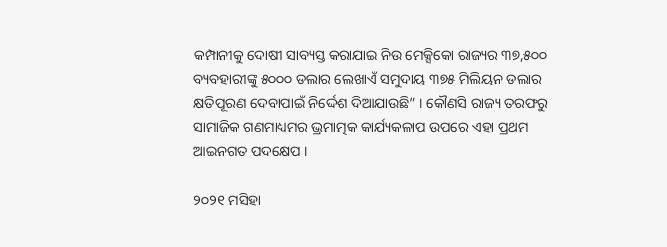କମ୍ପାନୀକୁ ଦୋଷୀ ସାବ୍ୟସ୍ତ କରାଯାଇ ନିଉ ମେକ୍ସିକୋ ରାଜ୍ୟର ୩୭,୫୦୦ ବ୍ୟବହାରୀଙ୍କୁ ୫୦୦୦ ଡଲାର ଲେଖାଏଁ ସମୁଦାୟ ୩୭୫ ମିଲିୟନ ଡଲାର କ୍ଷତିପୂରଣ ଦେବାପାଇଁ ନିର୍ଦ୍ଦେଶ ଦିଆଯାଉଛି” । କୌଣସି ରାଜ୍ୟ ତରଫରୁ ସାମାଜିକ ଗଣମାଧ୍ୟମର ଭ୍ରମାତ୍ମକ କାର୍ଯ୍ୟକଳାପ ଉପରେ ଏହା ପ୍ରଥମ ଆଇନଗତ ପଦକ୍ଷେପ ।

୨୦୨୧ ମସିହା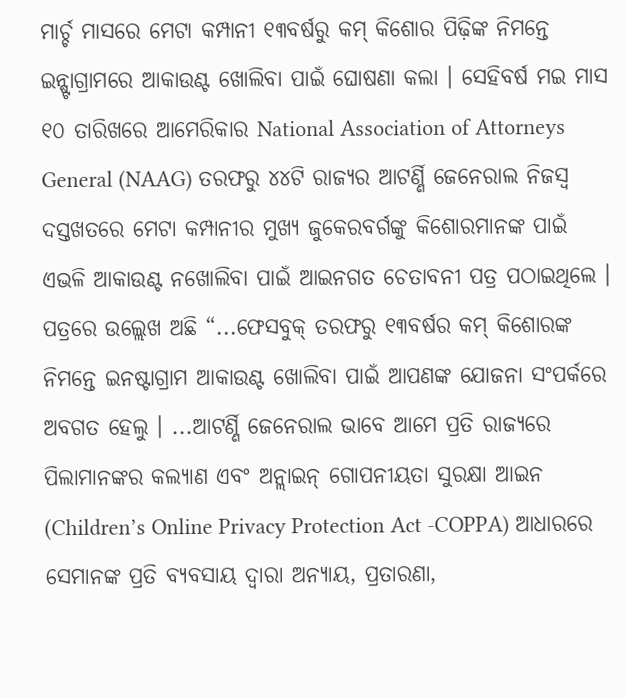ମାର୍ଚ୍ଚ ମାସରେ ମେଟା କମ୍ପାନୀ ୧୩ବର୍ଷରୁ କମ୍ କିଶୋର ପିଢ଼ିଙ୍କ ନିମନ୍ତେ ଇନ୍ଷ୍ଟାଗ୍ରାମରେ ଆକାଉଣ୍ଟ ଖୋଲିବା ପାଇଁ ଘୋଷଣା କଲା । ସେହିବର୍ଷ ମଇ ମାସ ୧୦ ତାରିଖରେ ଆମେରିକାର National Association of Attorneys General (NAAG) ତରଫରୁ ୪୪ଟି ରାଜ୍ୟର ଆଟର୍ଣ୍ଣି ଜେନେରାଲ ନିଜସ୍ୱ ଦସ୍ତଖତରେ ମେଟା କମ୍ପାନୀର ମୁଖ୍ୟ ଜୁକେରବର୍ଗଙ୍କୁ କିଶୋରମାନଙ୍କ ପାଇଁ ଏଭଳି ଆକାଉଣ୍ଟ ନଖୋଲିବା ପାଇଁ ଆଇନଗତ ଚେତାବନୀ ପତ୍ର ପଠାଇଥିଲେ । ପତ୍ରରେ ଉଲ୍ଲେଖ ଅଛି “...ଫେସବୁକ୍ ତରଫରୁ ୧୩ବର୍ଷର କମ୍ କିଶୋରଙ୍କ ନିମନ୍ତେ ଇନଷ୍ଟାଗ୍ରାମ ଆକାଉଣ୍ଟ ଖୋଲିବା ପାଇଁ ଆପଣଙ୍କ ଯୋଜନା ସଂପର୍କରେ ଅବଗତ ହେଲୁ । ...ଆଟର୍ଣ୍ଣି ଜେନେରାଲ ଭାବେ ଆମେ ପ୍ରତି ରାଜ୍ୟରେ ପିଲାମାନଙ୍କର କଲ୍ୟାଣ ଏବଂ ଅନ୍ଲାଇନ୍ ଗୋପନୀୟତା ସୁରକ୍ଷା ଆଇନ (Children’s Online Privacy Protection Act -COPPA) ଆଧାରରେ ସେମାନଙ୍କ ପ୍ରତି ବ୍ୟବସାୟ ଦ୍ୱାରା ଅନ୍ୟାୟ, ପ୍ରତାରଣା,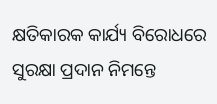କ୍ଷତିକାରକ କାର୍ଯ୍ୟ ବିରୋଧରେ ସୁରକ୍ଷା ପ୍ରଦାନ ନିମନ୍ତେ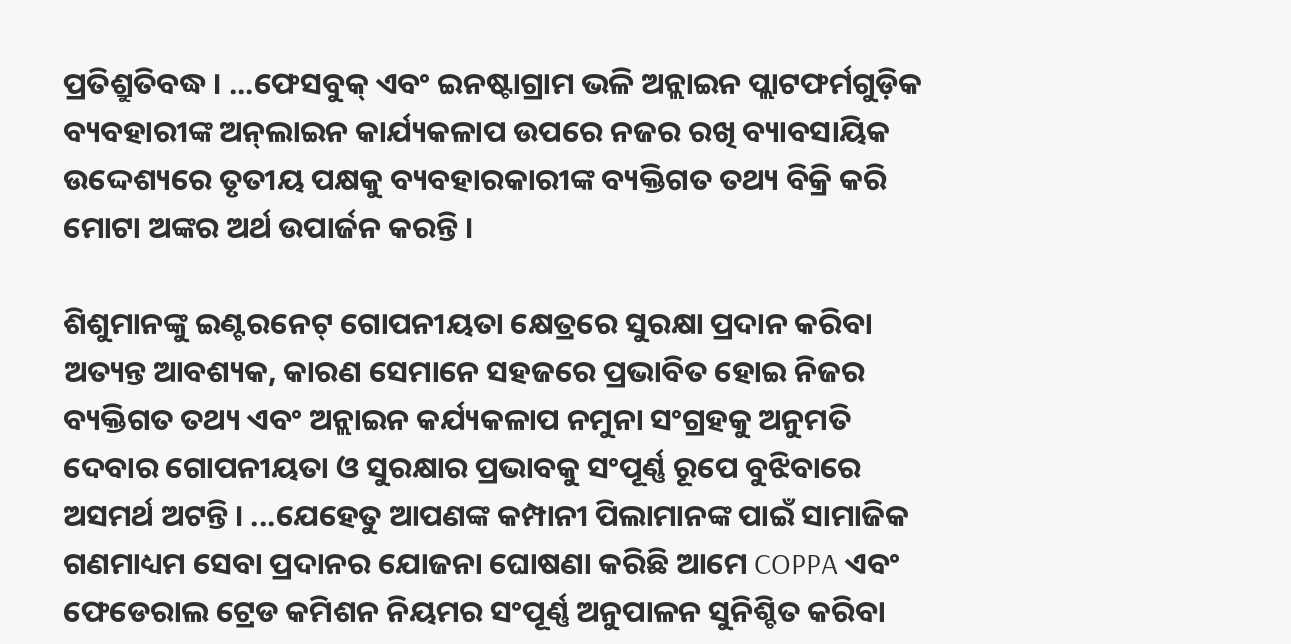ପ୍ରତିଶ୍ରୁତିବଦ୍ଧ । ...ଫେସବୁକ୍ ଏବଂ ଇନଷ୍ଟାଗ୍ରାମ ଭଳି ଅନ୍ଲାଇନ ପ୍ଲାଟଫର୍ମଗୁଡ଼ିକ ବ୍ୟବହାରୀଙ୍କ ଅନ୍‌ଲାଇନ କାର୍ଯ୍ୟକଳାପ ଉପରେ ନଜର ରଖି ବ୍ୟାବସାୟିକ ଉଦ୍ଦେଶ୍ୟରେ ତୃତୀୟ ପକ୍ଷକୁ ବ୍ୟବହାରକାରୀଙ୍କ ବ୍ୟକ୍ତିଗତ ତଥ୍ୟ ବିକ୍ରି କରି ମୋଟା ଅଙ୍କର ଅର୍ଥ ଉପାର୍ଜନ କରନ୍ତି ।

ଶିଶୁମାନଙ୍କୁ ଇଣ୍ଟରନେଟ୍ ଗୋପନୀୟତା କ୍ଷେତ୍ରରେ ସୁରକ୍ଷା ପ୍ରଦାନ କରିବା ଅତ୍ୟନ୍ତ ଆବଶ୍ୟକ, କାରଣ ସେମାନେ ସହଜରେ ପ୍ରଭାବିତ ହୋଇ ନିଜର ବ୍ୟକ୍ତିଗତ ତଥ୍ୟ ଏବଂ ଅନ୍ଲାଇନ କର୍ଯ୍ୟକଳାପ ନମୁନା ସଂଗ୍ରହକୁ ଅନୁମତି ଦେବାର ଗୋପନୀୟତା ଓ ସୁରକ୍ଷାର ପ୍ରଭାବକୁ ସଂପୂର୍ଣ୍ଣ ରୂପେ ବୁଝିବାରେ ଅସମର୍ଥ ଅଟନ୍ତି । ...ଯେହେତୁ ଆପଣଙ୍କ କମ୍ପାନୀ ପିଲାମାନଙ୍କ ପାଇଁ ସାମାଜିକ ଗଣମାଧ୍ୟମ ସେବା ପ୍ରଦାନର ଯୋଜନା ଘୋଷଣା କରିଛି ଆମେ COPPA ଏବଂ ଫେଡେରାଲ ଟ୍ରେଡ କମିଶନ ନିୟମର ସଂପୂର୍ଣ୍ଣ ଅନୁପାଳନ ସୁନିଶ୍ଚିତ କରିବା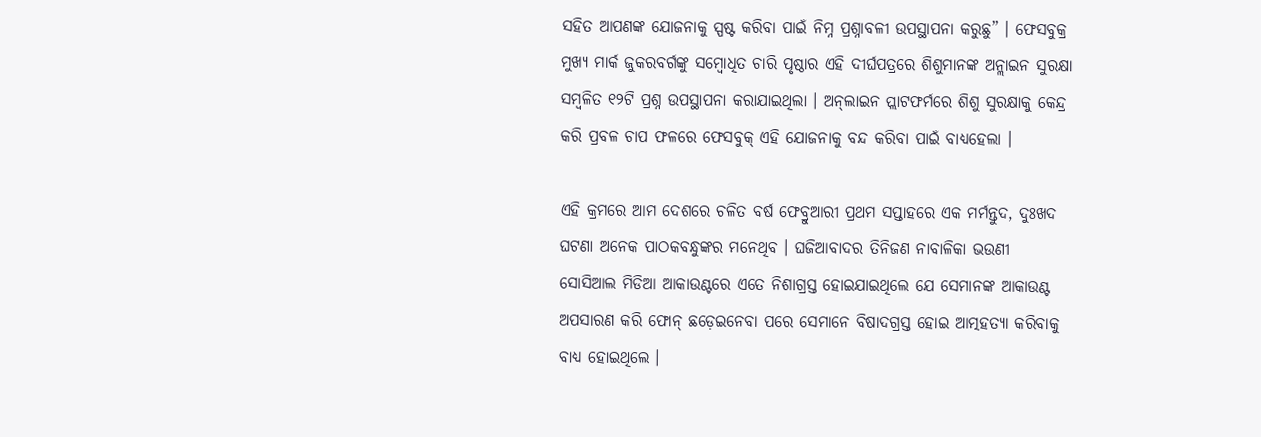ସହିତ ଆପଣଙ୍କ ଯୋଜନାକୁ ସ୍ପଷ୍ଟ କରିବା ପାଇଁ ନିମ୍ନ ପ୍ରଶ୍ନାବଳୀ ଉପସ୍ଥାପନା କରୁଛୁ” । ଫେସବୁକ୍ର ମୁଖ୍ୟ ମାର୍କ ଜୁକରବର୍ଗଙ୍କୁ ସମ୍ବୋଧିତ ଚାରି ପୃଷ୍ଠାର ଏହି ଦୀର୍ଘପତ୍ରରେ ଶିଶୁମାନଙ୍କ ଅନ୍ଲାଇନ ସୁରକ୍ଷା ସମ୍ବଳିତ ୧୨ଟି ପ୍ରଶ୍ନ ଉପସ୍ଥାପନା କରାଯାଇଥିଲା । ଅନ୍‌ଲାଇନ ପ୍ଲାଟଫର୍ମରେ ଶିଶୁ ସୁରକ୍ଷାକୁ କେନ୍ଦ୍ର କରି ପ୍ରବଳ ଚାପ ଫଳରେ ଫେସବୁକ୍ ଏହି ଯୋଜନାକୁ ବନ୍ଦ କରିବା ପାଇଁ ବାଧ୍ୟହେଲା ।

ଏହି କ୍ରମରେ ଆମ ଦେଶରେ ଚଳିତ ବର୍ଷ ଫେବ୍ରୁଆରୀ ପ୍ରଥମ ସପ୍ତାହରେ ଏକ ମର୍ମନ୍ତୁଦ, ଦୁଃଖଦ ଘଟଣା ଅନେକ ପାଠକବନ୍ଧୁଙ୍କର ମନେଥିବ । ଘଜିଆବାଦର ତିନିଜଣ ନାବାଳିକା ଭଉଣୀ ସୋସିଆଲ ମିଡିଆ ଆକାଉଣ୍ଟରେ ଏତେ ନିଶାଗ୍ରସ୍ତ ହୋଇଯାଇଥିଲେ ଯେ ସେମାନଙ୍କ ଆକାଉଣ୍ଟ ଅପସାରଣ କରି ଫୋନ୍ ଛଡ଼େଇନେବା ପରେ ସେମାନେ ବିଷାଦଗ୍ରସ୍ତ ହୋଇ ଆତ୍ମହତ୍ୟା କରିବାକୁ ବାଧ୍ୟ ହୋଇଥିଲେ ।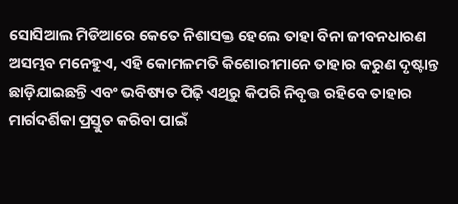ସୋସିଆଲ ମିଡିଆରେ କେତେ ନିଶାସକ୍ତ ହେଲେ ତାହା ବିନା ଜୀବନଧାରଣ ଅସମ୍ଭବ ମନେହୁଏ, ଏହି କୋମଳମତି କିଶୋରୀମାନେ ତାହାର କରୁଣ ଦୃଷ୍ଟାନ୍ତ ଛାଡ଼ିଯାଇଛନ୍ତି ଏବଂ ଭବିଷ୍ୟତ ପିଢ଼ି ଏଥିରୁ କିପରି ନିବୃତ୍ତ ରହିବେ ତାହାର ମାର୍ଗଦର୍ଶିକା ପ୍ରସ୍ତୁତ କରିବା ପାଇଁ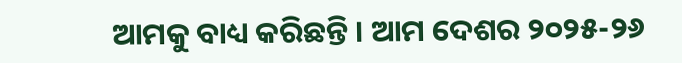ଆମକୁ ବାଧ୍ୟ କରିଛନ୍ତି । ଆମ ଦେଶର ୨୦୨୫-୨୬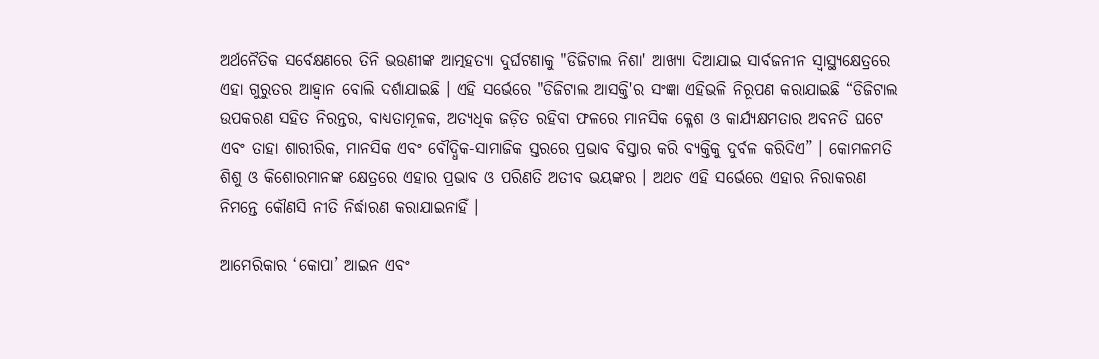ଅର୍ଥନୈତିକ ସର୍ବେକ୍ଷଣରେ ତିନି ଭଉଣୀଙ୍କ ଆତ୍ମହତ୍ୟା ଦୁର୍ଘଟଣାକୁ "ଡିଜିଟାଲ ନିଶା' ଆଖ୍ୟା ଦିଆଯାଇ ସାର୍ବଜନୀନ ସ୍ୱାସ୍ଥ୍ୟକ୍ଷେତ୍ରରେ ଏହା ଗୁରୁତର ଆହ୍ୱାନ ବୋଲି ଦର୍ଶାଯାଇଛି । ଏହି ସର୍ଭେରେ "ଡିଜିଟାଲ ଆସକ୍ତି'ର ସଂଜ୍ଞା ଏହିଭଳି ନିରୂପଣ କରାଯାଇଛି “ଡିଜିଟାଲ ଉପକରଣ ସହିତ ନିରନ୍ତର, ବାଧ୍ୟତାମୂଳକ, ଅତ୍ୟଧିକ ଜଡ଼ିତ ରହିବା ଫଳରେ ମାନସିକ କ୍ଳେଶ ଓ କାର୍ଯ୍ୟକ୍ଷମତାର ଅବନତି ଘଟେ ଏବଂ ତାହା ଶାରୀରିକ, ମାନସିକ ଏବଂ ବୌଦ୍ଧିକ-ସାମାଜିକ ସ୍ତରରେ ପ୍ରଭାବ ବିସ୍ତାର କରି ବ୍ୟକ୍ତିକୁ ଦୁର୍ବଳ କରିଦିଏ” । କୋମଳମତି ଶିଶୁ ଓ କିଶୋରମାନଙ୍କ କ୍ଷେତ୍ରରେ ଏହାର ପ୍ରଭାବ ଓ ପରିଣତି ଅତୀବ ଭୟଙ୍କର । ଅଥଚ ଏହି ସର୍ଭେରେ ଏହାର ନିରାକରଣ ନିମନ୍ତେ କୌଣସି ନୀତି ନିର୍ଦ୍ଧାରଣ କରାଯାଇନାହିଁ ।

ଆମେରିକାର ‘କୋପା’ ଆଇନ ଏବଂ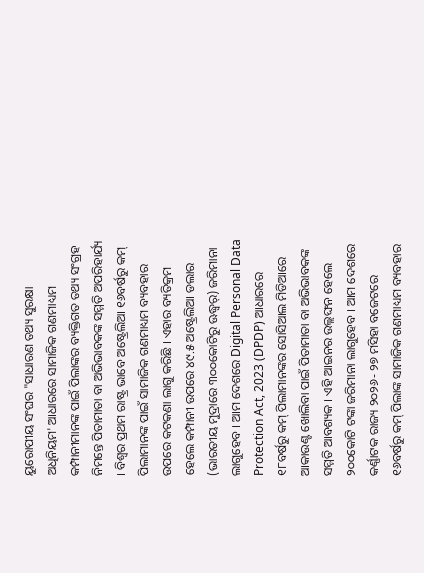ୟୁରୋପୀୟ ସଂଘର "ସାଧାରଣ ତଥ୍ୟ ସୁରକ୍ଷା ଅଧିନିୟମ' ଆଧାରରେ ସାମାଜିକ ଗଣମାଧ୍ୟମ କମ୍ପାନୀମାନଙ୍କ ପାଇଁ ପିଲାଙ୍କର ବ୍ୟକ୍ତିଗତ ତଥ୍ୟ ସଂଗ୍ରହ ନିମନ୍ତେ ପିତାମାତା ବା ଅଭିଭାବକଙ୍କ ସମ୍ମତି ଅପରିହାର୍ଯ୍ୟ । ବିଶ୍ୱର ପ୍ରଥମ ରାଷ୍ଟ୍ର ଭାବେ ଅଷ୍ଟ୍ରେଲିଆ ୧୬ବର୍ଷରୁ କମ୍ ପିଲାମାନଙ୍କ ପାଇଁ ସାମାଜିକ ଗଣମାଧ୍ୟମ ବ୍ୟବହାର ଉପରେ କଟକଣା ଲାଗୁ କରିଛି । ଏହାର ବ୍ୟତିକ୍ରମ ହେଲେ କମ୍ପାନୀ ଉପରେ ୪୯.୫ ଅଷ୍ଟ୍ରେଲିଆ ଡଲାର (ଭାରତୀୟ ମୁଦ୍ରାରେ ୩୦୦କୋଟିରୁ ଊଦ୍ଧ୍ୱର୍) ଜରିମାନା ଲାଗୁହେବ । ଆମ ଦେଶରେ Digital Personal Data Protection Act, 2023 (DPDP) ଆଧାରରେ ୧୮ବର୍ଷରୁ କମ୍ ପିଲାମାନଙ୍କର ସୋସିଆଲ ମିଡିଆରେ ଆକାଉଣ୍ଟ ଖୋଲିବା ପାଇଁ ପିତାମାତା ବା ଅଭିଭାବକଙ୍କ ସମ୍ମତି ଆବଶ୍ୟକ । ଏହି ଆଇନର ଉଲ୍ଲଙ୍ଘନ ହେଲେ ୨୦୦କୋଟି ଟଙ୍କା ଜରିମାନା ଲାଗୁହେବ । ଆମ ଦେଶରେ କର୍ଣ୍ଣାଟକ ରାଜ୍ୟ ୨୦୨୬- ୨୭ ମସିହା ବଜେଟରେ ୧୬ବର୍ଷରୁ କମ୍ ପିଲାଙ୍କ ସାମାଜିକ ଗଣମାଧ୍ୟମ ବ୍ୟବହାର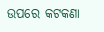ଉପରେ କଟକଣା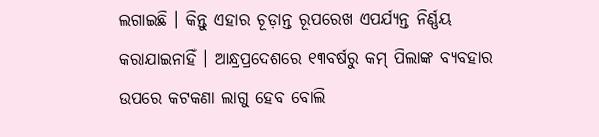ଲଗାଇଛି । କିନ୍ତୁ ଏହାର ଚୂଡ଼ାନ୍ତ ରୂପରେଖ ଏପର୍ଯ୍ୟନ୍ତ ନିର୍ଣ୍ଣୟ କରାଯାଇନାହିଁ । ଆନ୍ଧ୍ରପ୍ରଦେଶରେ ୧୩ବର୍ଷରୁ କମ୍ ପିଲାଙ୍କ ବ୍ୟବହାର ଉପରେ କଟକଣା ଲାଗୁ ହେବ ବୋଲି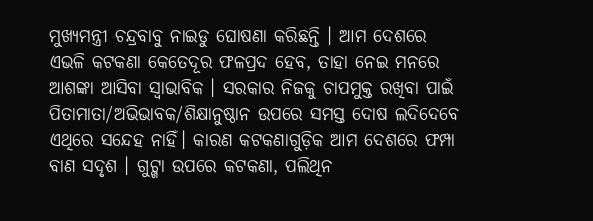ମୁଖ୍ୟମନ୍ତ୍ରୀ ଚନ୍ଦ୍ରବାବୁ ନାଇଡୁ ଘୋଷଣା କରିଛନ୍ତି । ଆମ ଦେଶରେ ଏଭଳି କଟକଣା କେତେଦୂର ଫଳପ୍ରଦ ହେବ, ତାହା ନେଇ ମନରେ ଆଶଙ୍କା ଆସିବା ସ୍ୱାଭାବିକ । ସରକାର ନିଜକୁ ଚାପମୁକ୍ତ ରଖିବା ପାଇଁ ପିତାମାତା/ଅଭିଭାବକ/ଶିକ୍ଷାନୁଷ୍ଠାନ ଉପରେ ସମସ୍ତ ଦୋଷ ଲଦିଦେବେ ଏଥିରେ ସନ୍ଦେହ ନାହିଁ। କାରଣ କଟକଣାଗୁଡ଼ିକ ଆମ ଦେଶରେ ଫମ୍ପା ବାଣ ସଦୃଶ । ଗୁଟ୍ଖା ଉପରେ କଟକଣା, ପଲିଥିନ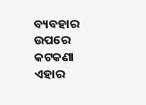ବ୍ୟବହାର ଉପରେ କଟକଣା ଏହାର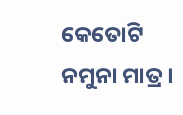କେତୋଟି ନମୁନା ମାତ୍ର ।